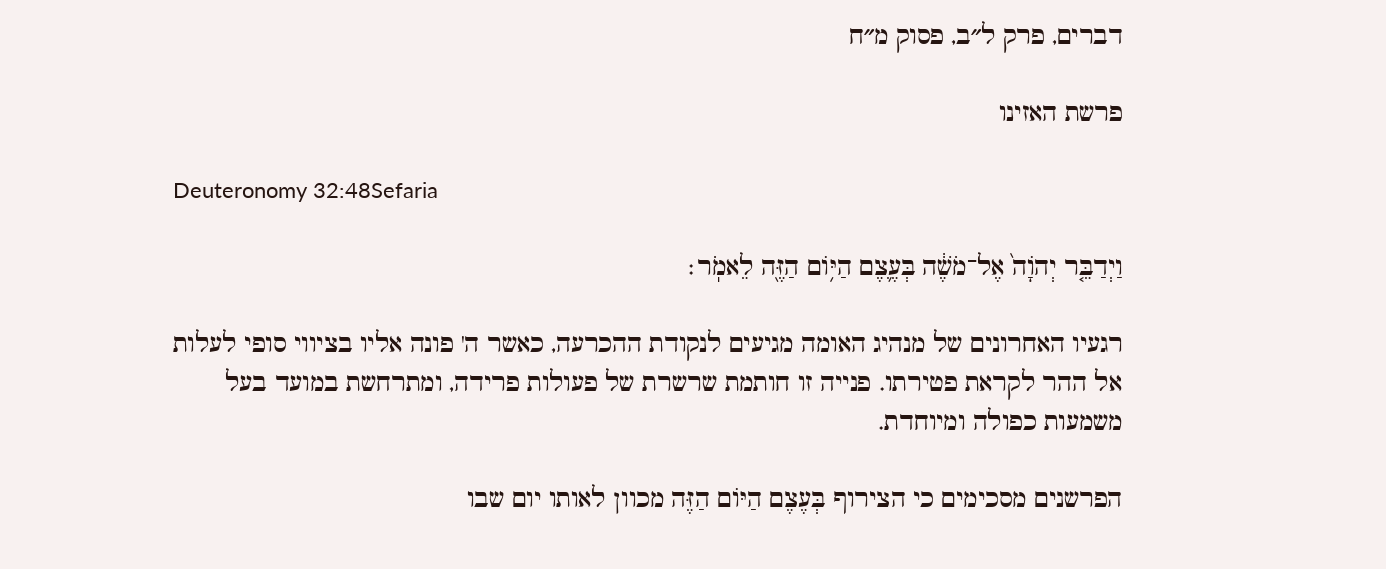דברים, פרק ל״ב, פסוק מ״ח

פרשת האזינו

Deuteronomy 32:48Sefaria

וַיְדַבֵּ֤ר יְהֹוָה֙ אֶל־מֹשֶׁ֔ה בְּעֶ֛צֶם הַיּ֥וֹם הַזֶּ֖ה לֵאמֹֽר׃

רגעיו האחרונים של מנהיג האומה מגיעים לנקודת ההכרעה, כאשר ה' פונה אליו בציווי סופי לעלות אל ההר לקראת פטירתו. פנייה זו חותמת שרשרת של פעולות פרידה, ומתרחשת במועד בעל משמעות כפולה ומיוחדת.

הפרשנים מסכימים כי הצירוף בְּעֶצֶם הַיּוֹם הַזֶּה מכוון לאותו יום שבו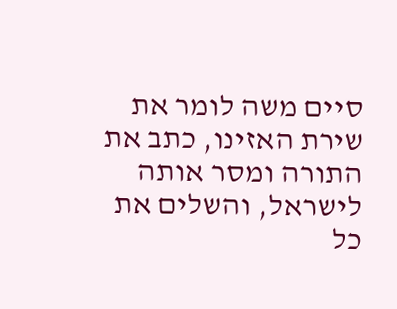סיים משה לומר את שירת האזינו, כתב את התורה ומסר אותה לישראל, והשלים את כל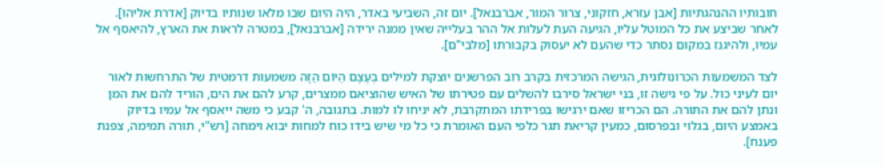חובותיו ההנהגתיות [אבן עזרא, חזקוני, צרור המור, אברבנאל]. יום זה, השביעי באדר, היה היום שבו מלאו שנותיו בדיוק [אדרת אליהו]. לאחר שביצע את כל המוטל עליו, הגיעה העת לעלות אל ההר בעלייה שאין ממנה ירידה [אברבנאל], במטרה לראות את הארץ, להיאסף אל עמיו, ולהיגנז במקום נסתר כדי שהעם לא יעסוק בקבורתו [מלבי"ם].

לצד המשמעות הכרונולוגית, הגישה המרכזית בקרב רוב הפרשנים יוצקת למילים בְּעֶצֶם הַיּוֹם הַזֶּה משמעות דרמטית של התרחשות לאור יום לעיני כול. על פי גישה זו, בני ישראל סירבו להשלים עם פטירתו של האיש שהוציאם ממצרים, קרע להם את הים, הוריד להם את המן ונתן להם את התורה. הם הכריזו שאם ירגישו בפרידתו המתקרבת, לא יניחו לו למות. בתגובה, ה' קבע כי משה ייאסף אל עמיו בדיוק באמצע היום, בגלוי ובפרסום, כמעין קריאת תגר כלפי העם האומרת כי כל מי שיש בידו כוח למחות יבוא וימחה [רש"י, תורה תמימה, צפנת פענח].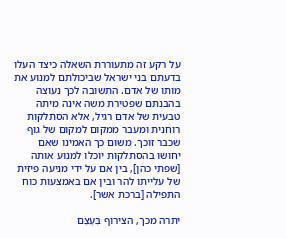על רקע זה מתעוררת השאלה כיצד העלו בדעתם בני ישראל שביכולתם למנוע את מותו של אדם. התשובה לכך נעוצה בהבנתם שפטירת משה אינה מיתה טבעית של אדם רגיל, אלא הסתלקות רוחנית ומעבר ממקום למקום של גוף שכבר זוכך. משום כך האמינו שאם יחושו בהסתלקות יוכלו למנוע אותה [שפתי כהן], בין אם על ידי מניעה פיזית של עלייתו להר ובין אם באמצעות כוח התפילה [ברכת אשר].

יתרה מכך, הצירוף בְּעֶצֶם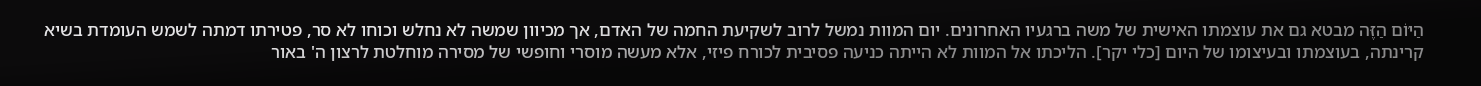הַיּוֹם הַזֶּה מבטא גם את עוצמתו האישית של משה ברגעיו האחרונים. יום המוות נמשל לרוב לשקיעת החמה של האדם, אך מכיוון שמשה לא נחלש וכוחו לא סר, פטירתו דמתה לשמש העומדת בשיא קרינתה, בעוצמתו ובעיצומו של היום [כלי יקר]. הליכתו אל המוות לא הייתה כניעה פסיבית לכורח פיזי, אלא מעשה מוסרי וחופשי של מסירה מוחלטת לרצון ה' באור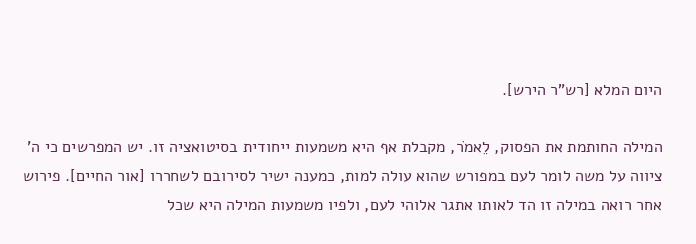היום המלא [רש"ר הירש].

המילה החותמת את הפסוק, לֵאמֹר, מקבלת אף היא משמעות ייחודית בסיטואציה זו. יש המפרשים כי ה' ציווה על משה לומר לעם במפורש שהוא עולה למות, כמענה ישיר לסירובם לשחררו [אור החיים]. פירוש אחר רואה במילה זו הד לאותו אתגר אלוהי לעם, ולפיו משמעות המילה היא שכל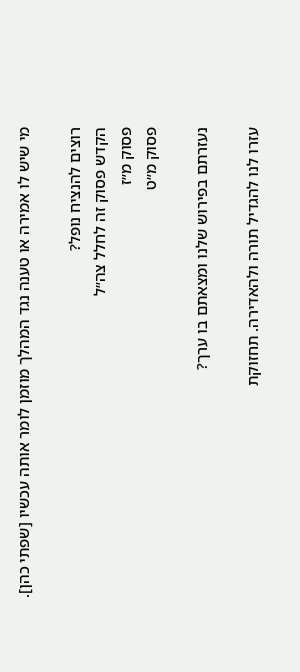מי שיש לו אמירה או טענה נגד המהלך מוזמן לומר אותה עכשיו [שפתי כהן].

רוצים להנציח נופל?
הקדש פסוק זה לחלל צה״ל
פסוק מ״ז
פסוק מ״ט

נעזרתם בפירוש שלנו ומצאתם בו ערך?

עזרו לנו להגדיל תורה ולהאדירה. תחזוקת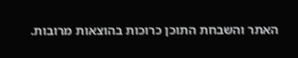האתר והשבחת התוכן כרוכות בהוצאות מרובות.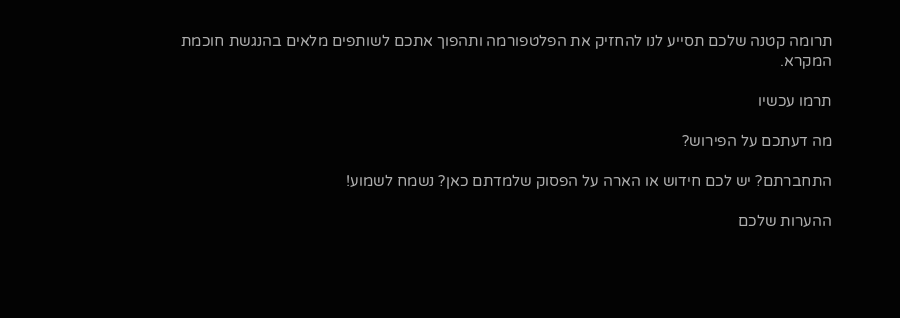תרומה קטנה שלכם תסייע לנו להחזיק את הפלטפורמה ותהפוך אתכם לשותפים מלאים בהנגשת חוכמת המקרא.

תרמו עכשיו

מה דעתכם על הפירוש?

התחברתם? יש לכם חידוש או הארה על הפסוק שלמדתם כאן? נשמח לשמוע!

ההערות שלכם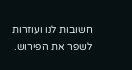חשובות לנו ועוזרות לשפר את הפירוש.